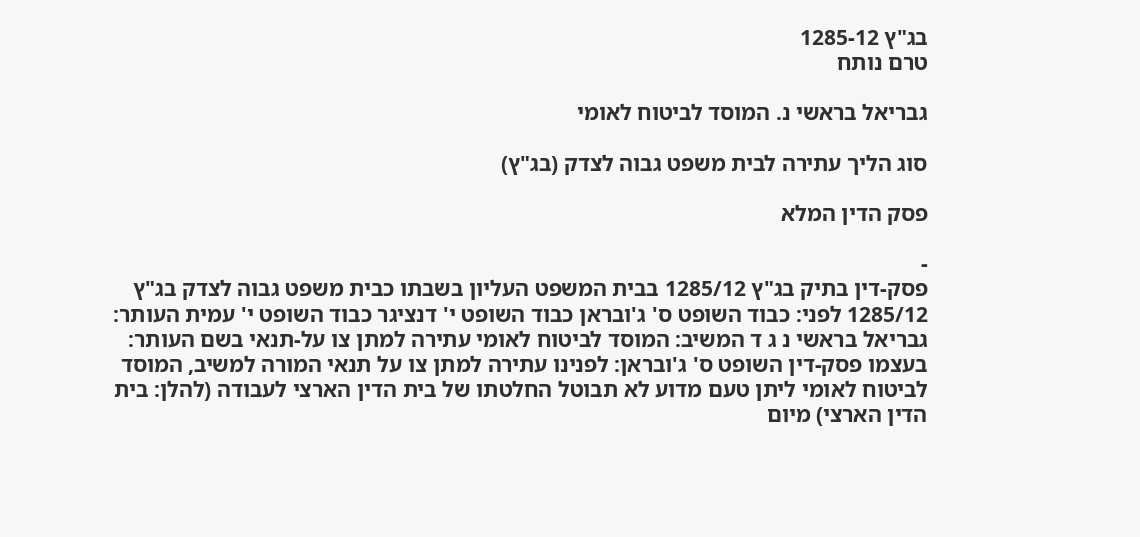בג"ץ 1285-12
טרם נותח

גבריאל בראשי נ. המוסד לביטוח לאומי

סוג הליך עתירה לבית משפט גבוה לצדק (בג"ץ)

פסק הדין המלא

-
פסק-דין בתיק בג"ץ 1285/12 בבית המשפט העליון בשבתו כבית משפט גבוה לצדק בג"ץ 1285/12 לפני: כבוד השופט ס' ג'ובראן כבוד השופט י' דנציגר כבוד השופט י' עמית העותר: גבריאל בראשי נ ג ד המשיב: המוסד לביטוח לאומי עתירה למתן צו על-תנאי בשם העותר: בעצמו פסק-דין השופט ס' ג'ובראן: לפנינו עתירה למתן צו על תנאי המורה למשיב, המוסד לביטוח לאומי ליתן טעם מדוע לא תבוטל החלטתו של בית הדין הארצי לעבודה (להלן: בית הדין הארצי) מיום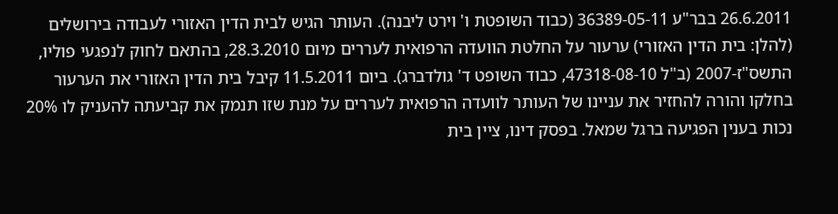26.6.2011 בבר"ע 36389-05-11 (כבוד השופטת ו' וירט ליבנה). העותר הגיש לבית הדין האזורי לעבודה בירושלים (להלן: בית הדין האזורי) ערעור על החלטת הוועדה הרפואית לעררים מיום 28.3.2010, בהתאם לחוק לנפגעי פוליו, התשס"ז-2007 (ב"ל 47318-08-10, כבוד השופט ד' גולדברג). ביום 11.5.2011 קיבל בית הדין האזורי את הערעור בחלקו והורה להחזיר את עניינו של העותר לוועדה הרפואית לעררים על מנת שזו תנמק את קביעתה להעניק לו 20% נכות בענין הפגיעה ברגל שמאל. בפסק דינו, ציין בית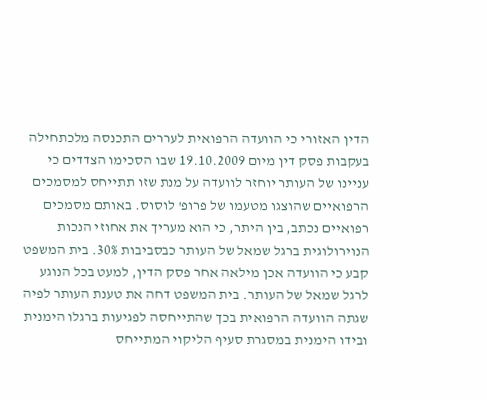הדין האזורי כי הוועדה הרפואית לעררים התכנסה מלכתחילה בעקבות פסק דין מיום 19.10.2009 שבו הסכימו הצדדים כי עניינו של העותר יוחזר לוועדה על מנת שזו תתייחס למסמכים הרפואיים שהוצגו מטעמו של פרופ' לוסוס. באותם מסמכים רפואיים נכתב, בין היתר, כי הוא מעריך את אחוזי הנכות הנוירולוגית ברגל שמאל של העותר כבסביבות 30%. בית המשפט קבע כי הוועדה אכן מילאה אחר פסק הדין, למעט בכל הנוגע לרגל שמאל של העותר. בית המשפט דחה את טענת העותר לפיה שגתה הוועדה הרפואית בכך שהתייחסה לפגיעות ברגלו הימנית ובידו הימנית במסגרת סעיף הליקוי המתייחס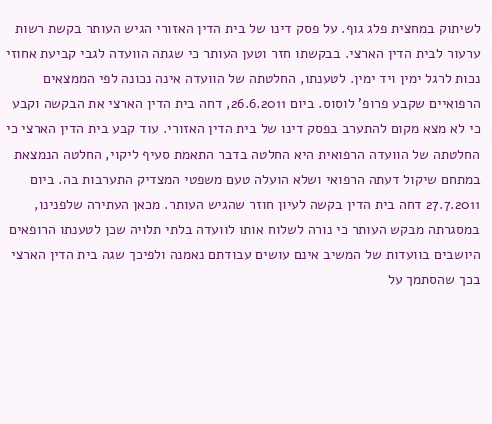לשיתוק במחצית פלג גוף. על פסק דינו של בית הדין האזורי הגיש העותר בקשת רשות ערעור לבית הדין הארצי. בבקשתו חזר וטען העותר כי שגתה הוועדה לגבי קביעת אחוזי נכות לרגל ימין ויד ימין. לטענתו, החלטתה של הוועדה אינה נכונה לפי הממצאים הרפואיים שקבע פרופ' לוסוס. ביום 26.6.2011, דחה בית הדין הארצי את הבקשה וקבע כי לא מצא מקום להתערב בפסק דינו של בית הדין האזורי. עוד קבע בית הדין הארצי כי החלטתה של הוועדה הרפואית היא החלטה בדבר התאמת סעיף ליקוי, החלטה הנמצאת במתחם שיקול דעתה הרפואי ושלא הועלה טעם משפטי המצדיק התערבות בה. ביום 27.7.2011 דחה בית הדין בקשה לעיון חוזר שהגיש העותר. מכאן העתירה שלפנינו, במסגרתה מבקש העותר כי נורה לשלוח אותו לוועדה בלתי תלויה שכן לטענתו הרופאים היושבים בוועדות של המשיב אינם עושים עבודתם נאמנה ולפיכך שגה בית הדין הארצי בכך שהסתמך על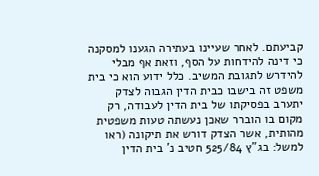קביעתם. לאחר שעיינו בעתירה הגענו למסקנה כי דינה להידחות על הסף, וזאת אף מבלי להידרש לתגובת המשיב. כלל ידוע הוא כי בית משפט זה בישבו כבית הדין הגבוה לצדק יתערב בפסיקתו של בית הדין לעבודה, רק מקום בו הוברר שאכן נעשתה טעות משפטית מהותית, אשר הצדק דורש את תיקונה (ראו למשל: בג"ץ 525/84 חטיב נ' בית הדין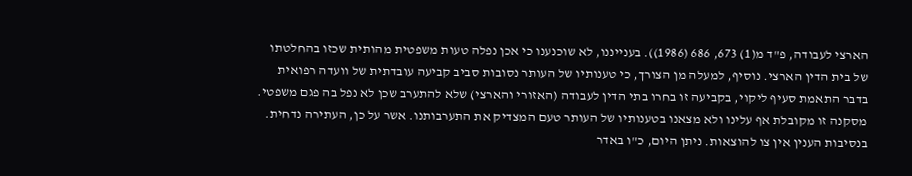הארצי לעבודה, פ"ד מ(1) 673, 686 (1986)). בענייננו, לא שוכנענו כי אכן נפלה טעות משפטית מהותית שכזו בהחלטתו של בית הדין הארצי. נוסיף, למעלה מן הצורך, כי טענותיו של העותר נסובות סביב קביעה עובדתית של וועדה רפואית בדבר התאמת סעיף ליקוי, בקביעה זו בחרו בתי הדין לעבודה (האזורי והארצי) שלא להתערב שכן לא נפל בה פגם משפטי. מסקנה זו מקובלת אף עלינו ולא מצאנו בטענותיו של העותר טעם המצדיק את התערבותנו. אשר על כן, העתירה נדחית. בנסיבות הענין אין צו להוצאות. ניתן היום, כ"ו באדר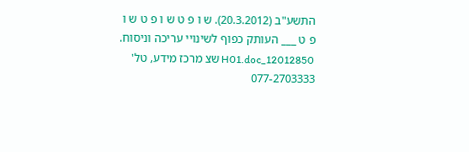התשע"ב (20.3.2012). ש ו פ ט ש ו פ ט ש ו פ ט ___ העותק כפוף לשינויי עריכה וניסוח. 12012850_H01.doc שצ מרכז מידע, טל' 077-2703333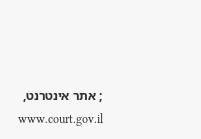; אתר אינטרנט, www.court.gov.il